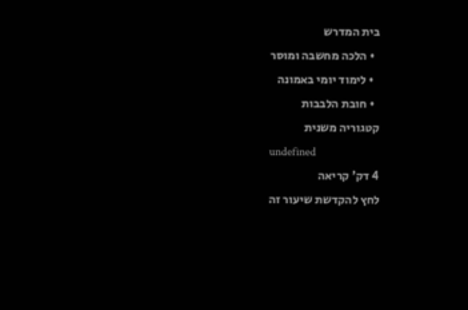בית המדרש
  • הלכה מחשבה ומוסר
  • לימוד יומי באמונה
  • חובת הלבבות
קטגוריה משנית
undefined
4 דק' קריאה
לחץ להקדשת שיעור זה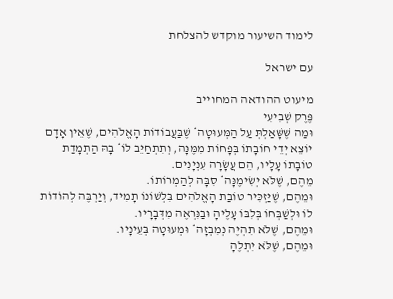לימוד השיעור מוקדש להצלחת

עם ישראל

מיעוט ההודאה המחוייב
פֶּרֶק שְׁבִיעִי
וּמַה שֶּׁשָּׁאַלְתְּ עַל הַמְּעוּטָה* שֶׁבַּעֲבוֹדוֹת הָאֱלֹהִים, שֶׁאֵין אָדָם יוֹצֵא יְדֵי חוֹבָתוֹ בְּפָחוֹת מִמֶּנָּה, וְתִתְחַיֵּב לוֹ* בָהּ הַתְמָדַת טוֹבָתוֹ עָלָיו, הֵם עֲשָׂרָה עִנְיָנִים.
מֵהֶם, שֶׁלֹּא יְשִׂימֶנָּה* סִבָּה לְהַמְרוֹתוֹ.
וּמֵהֶם, שֶׁיַּזְכִּיר טוֹבַת הָאֱלֹהִים בִּלְשׁוֹנוֹ תָמִיד, וְיַרְבֶּה לְהוֹדוֹת לוֹ וּלְשַׁבְּחוֹ בְּלִבּוֹ עָלֶיהָ וּבַנִּרְאֶה מִדְּבָרָיו.
וּמֵהֶם, שֶׁלֹּא תִהְיֶה נְמִבְזָה* וּמְעוּטָה בְּעֵינָיו.
וּמֵהֶם, שֶׁלֹּא יִתְלֶהָ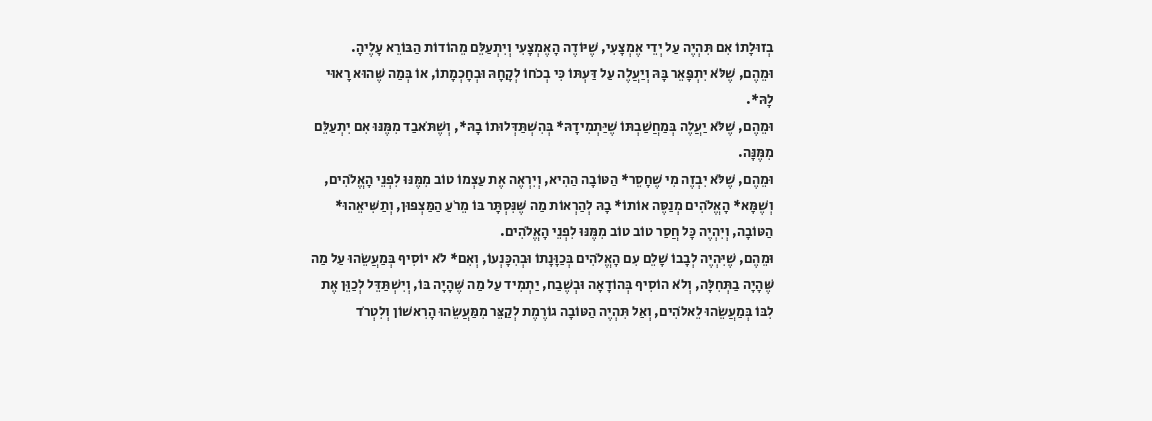בְזוּלָתוֹ אִם תִּהְיֶה עַל יְדֵי אֶמְצָעִי, שֶׁיּוֹדֶה הָאֶמְצָעִי וְיִתְעַלֵּם מֵהוֹדוֹת הַבּוֹרֵא עָלֶיהָ.
וּמֵהֶם, שֶׁלֹּא יִתְפָּאֵר בָּהּ וְיַעֲלֶה עַל דַּעְתּוֹ כִּי בְכֹחוֹ לְקָחָהּ וּבְחָכְמָתוֹ, אוֹ בְּמַה שֶּׁהוּא רָאוּי לָהּ*.
וּמֵהֶם, שֶׁלֹּא יַעֲלֶה בְּמַחֲשַׁבְתּוֹ שֶׁיַּתְמִידָהּ* בְּהִשְׁתַּדְּלוּתוֹ בָהּ*, וְשֶׁתֹּאבַד מִמֶּנּוּ אִם יִתְעַלֵּם מִמֶּנָּה.
וּמֵהֶם, שֶׁלֹּא יִבְזֶה מִי שֶׁחָסֵר* הַטּוֹבָה הַהִיא, וְיִרְאֶה אֶת עַצְמוֹ טוֹב מִמֶּנּוּ לִפְנֵי הָאֱלֹהִים, וְשֶׁמָּא* הָאֱלֹהִים מְנַסֶּה אוֹתוֹ* בָהּ לְהַרְאוֹת מַה שֶּׁנִּסְתָּר בּוֹ מֵרֹעַ הַמַּצְפּוּן, וְתַשִּׁיאֵהוּ* הַטּוֹבָה, וְיִהְיֶה כָּל חֲסַר טוֹב טוֹב מִמֶּנּוּ לִפְנֵי הָאֱלֹהִים.
וּמֵהֶם, שֶׁיִּהְיֶה לְבָבוֹ שָׁלֵם עִם הָאֱלֹהִים בְּכַוָּנָתוֹ וּבְהִכָּנְעוֹ, וְאִם* לֹא יוֹסִיף בְּמַעֲשֵׂהוּ עַל מַה שֶּׁהָיָה בַתְּחִלָּה, וְלֹא הוֹסִיף בְּהוֹדָאָה וּבְשֶׁבַח, יַתְמִיד עַל מַה שֶּׁהָיָה בּוֹ, וְיִשְׁתַּדֵּל לְכַוֵּן אֶת לִבּוֹ בְּמַעֲשֵׂהוּ לֵאלֹהִים, וְאַל תִּהְיֶה הַטּוֹבָה גוֹרֶמֶת לְקַצֵּר מִמַּעֲשֵׂהוּ הָרִאשׁוֹן וְלִטְרֹד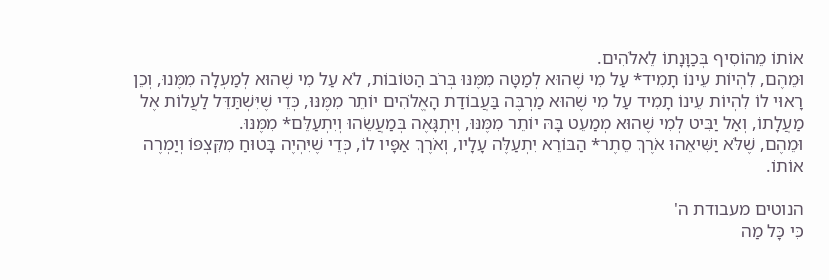אוֹתוֹ מֵהוֹסִיף בְּכַוָּנָתוֹ לֵאלֹהִים.
וּמֵהֶם, לִהְיוֹת עֵינוֹ תָמִיד* עַל מִי שֶׁהוּא לְמַטָּה מִמֶּנּוּ בְּרֹב הַטּוֹבוֹת, לֹא עַל מִי שֶׁהוּא לְמַעְלָה מִמֶּנוּ, וְכֵן רָאוּי לוֹ לִהְיוֹת עֵינוֹ תָמִיד עַל מִי שֶׁהוּא מַרְבֶּה בַּעֲבוֹדַת הָאֱלֹהִים יוֹתֵר מִמֶּנּוּ, כְּדֵי שֶׁיִּשְׁתַּדֵּל לַעֲלוֹת אֶל מַעֲלָתוֹ, וְאַל יַבִּיט לְמִי שֶׁהוּא מְמַעֵט בָּהּ יוֹתֵר מִמֶּנּוּ, וְיִתְגָּאֶה בְּמַעֲשֵׂהוּ וְיִתְעַלֵּם* מִמֶּנּוּ.
וּמֵהֶם, שֶׁלֹּא יַשִּׁיאֵהוּ אֹרֶךְ סֵתֶר* הַבּוֹרֵא יִתְעַלֶּה עָלָיו, וְאֹרֶךְ אַפָּיו לוֹ, כְּדֵי שֶׁיִּהְיֶה בָּטוּחַ מִקִּצְפּוֹ וְיַמְרֶה אוֹתוֹ.

הנוטים מעבודת ה'
כִּי כָּל מַה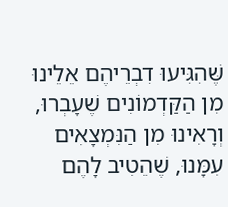שֶּׁהִגִּיעוּ דִבְרֵיהֶם אֵלֵינוּ מִן הַקַּדְמוֹנִים שֶׁעָבְרוּ, וְרָאִינוּ מִן הַנִּמְצָאִים עִמָּנוּ, שֶׁהֵטִיב לָהֶם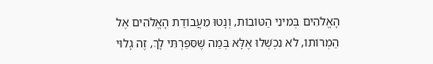הָאֱלֹהִים בְּמִינֵי הַטּוֹבוֹת, וְנָטוּ מֵעֲבוֹדַת הָאֱלֹהִים אֶל הַמְרוֹתוֹ, לֹא נִכְשְׁלוּ אֶלָּא בְּמַה שֶּׁסִּפַּרְתִּי לָךְ, זֶה גָלוּי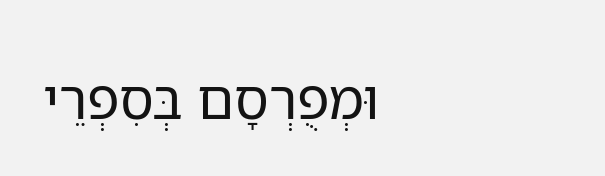וּמְפֻרְסָם בְּסִפְרֵי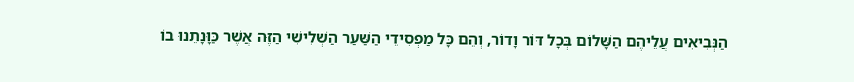הַנְּבִיאִים עֲלֵיהֶם הַשָּׁלוֹם בְּכָל דּוֹר וָדוֹר, וְהֵם כָּל מַפְסִידֵי הַשַּׁעַר הַשְׁלִישִׁי הַזֶּה אֲשֶׁר כַּוָּנָתֵנוּ בוֹ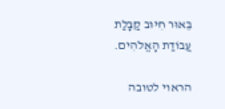בֵּאוּר חִיּוּב קַבָּלַת עֲבוֹדַת הָאֱלֹהִים.

הראוי לטובה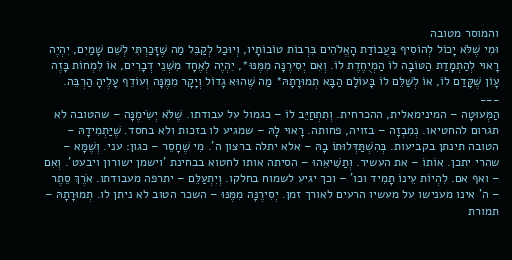והמוסר מטובה
וּמִי שֶׁלֹּא יָכוֹל לְהוֹסִיף בַּעֲבוֹדַת הָאֱלֹהִים בִּרְבוֹת טוֹבוֹתָיו, וְיוּכַל לְקַבֵּל מַה שֶּׁזָּכַרְתִּי לְשֵׁם שָׁמַיִם, יִהְיֶה רָאוּי לְהַתְמָדַת הַטּוֹבָה לוֹ הַמְיֻחֶדֶת לוֹ. וְאִם יְסִירֶנָּה מִמֶּנּוּ*, יִהְיֶה לְאֶחָד מִשְּׁנֵי דְבָרִים, אוֹ לִמְחוֹת בָּזֶה עָוֹן שֶׁקָּדַם לוֹ, אוֹ לְשַׁלֵּם לוֹ בָּעוֹלָם הַבָּא תְמוּרָתָהּ* מַה שֶּׁהוּא גָדוֹל וְיָקָר מִמֶּנָּה וְעוֹדֵף עָלֶיהָ הַרְבֵּה.
___
הַמְּעוּטָה – המינימאלית, ההכרחית. וְתִתְחַיֵּב לוֹ – כגמול על עבודתו. שֶׁלֹּא יְשִׂימֶנָּה – שהטובה לא תגרום להחטיאו. נְמִבְזָה – בזויה, פחותה. רָאוּי לָהּ – שמגיע לו בזכות ולא בחסד. שֶׁיַּתְמִידָהּ – הטובה תינתן בקביעות. בְּהִשְׁתַּדְּלוּתוֹ בָהּ – אלא יתלה ברצון ה'. מִי שֶׁחָסֵר – כגון: עני. וְשֶׁמָּא – שהרי יתכן. אוֹתוֹ – את העשיר. וְתַשִּׁיאֵהוּ – הסיתה אותו לחטוא בבחינת 'וישמן ישורון ויבעט'. וְאִם – ואף אם. לִהְיוֹת עֵינוֹ תָמִיד וכו' – וכך יגיע לשמוח בחלקו. וְיִתְעַלֵּם – יתרפה מעבודתו. אֹרֶךְ סֵתֶר – ה' אינו מענישו על מעשיו הרעים לאורך זמן. יְסִירֶנָּה מִמֶּנּוּ – השכר הטוב לא ניתן לו. תְמוּרָתָהּ – תמורת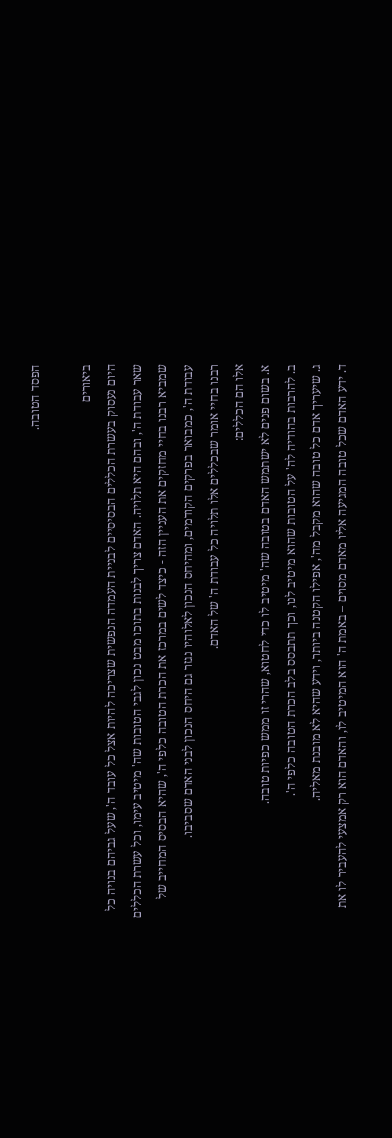הפסד הטובה.

ביאורים
היום נעסוק בעשרת הכללים הבסיסיים לבניית העמדה הנפשית שצריכה להיות אצל כל עובד ה', שעל גביהם בנויה כל שאר עבודת ה', ובהם היא תלויה. האדם צריך לבנות בתוכו מבט נכון לגבי הטובות שה' מיטיב עימו, וכל עשרת הכללים שמביא רבנו בחיי מחזקים את העניין הזה - כיצד לשים במרכז את הכרת הטובה כלפי ה', שהיא הבסיס המחייב של עבודת ה', כמבואר בפרקים הקודמים, ומהיחס הנכון לאלוהיו נגזר גם היחס הנכון לבני האדם שסביבו.
רבנו בחיי אומר שבכללים אלו תלויה כל עבודת ה' של האדם.
אלו הם הכללים:
א. בשום פנים לא ישתמש האדם בטובה שה' מיטיב לו כדי לחטוא, שהרי זו ממש כפיות טובה.
ב. להרבות בהודיה לה' על הטובות שהוא מיטיב לנו, וכך תתבסס בלב הכרת הטובה כלפי ה'.
ג. שיעריך אדם כל טובה שהוא מקבל מה', אפילו הקטנה ביותר, וידע שהיא לא מובנת מאליה.
ד. ידע האדם שכל טובה המגיעה אליו מאדם מסוים – באמת ה' הוא המיטיב לו, והאדם הוא רק אמצעי להעביר לו את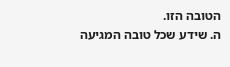הטובה הזו.
ה. שידע שכל טובה המגיעה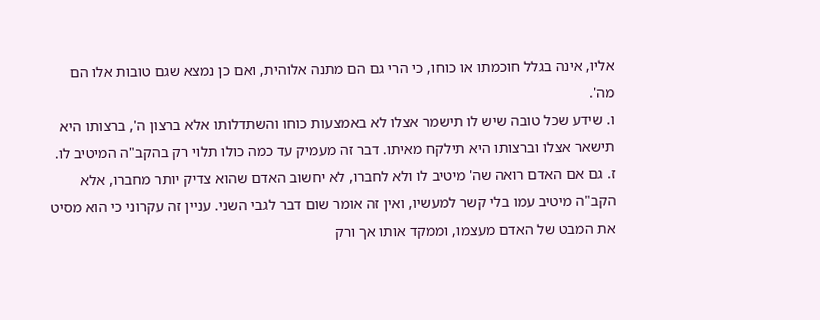אליו, אינה בגלל חוכמתו או כוחו, כי הרי גם הם מתנה אלוהית, ואם כן נמצא שגם טובות אלו הם מה'.
ו. שידע שכל טובה שיש לו תישמר אצלו לא באמצעות כוחו והשתדלותו אלא ברצון ה', ברצותו היא תישאר אצלו וברצותו היא תילקח מאיתו. דבר זה מעמיק עד כמה כולו תלוי רק בהקב"ה המיטיב לו.
ז. גם אם האדם רואה שה' מיטיב לו ולא לחברו, לא יחשוב האדם שהוא צדיק יותר מחברו, אלא הקב"ה מיטיב עמו בלי קשר למעשיו, ואין זה אומר שום דבר לגבי השני. עניין זה עקרוני כי הוא מסיט את המבט של האדם מעצמו, וממקד אותו אך ורק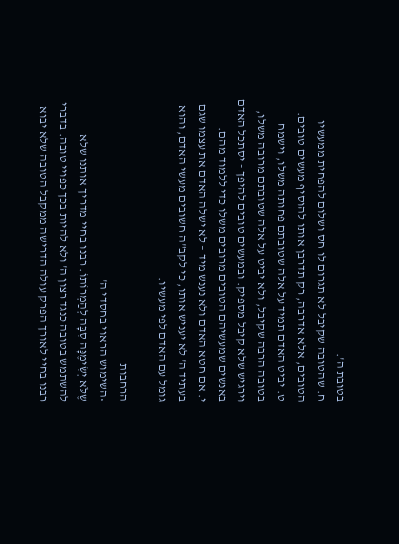בטובת ה'.
ח. שהטובה שקיבל לא תגרום לו חס ושלום להפחית ממעשיו הטובים, אלא אדרבה, רק תדרבן אותו להוסיף מעשים טובים.
ט. יביט האדם תמיד על אלה שטובתם פחותה משלו, וישמח בטובה הרבה שקיבל, ולא יביט על אלה שטובתם מרובה משלו, וירגיש שלא קיבל מספיק. ובמעשים טובים להיפך - יסתכל האדם באנשים שמעשיהם הטובים מרובים משלו כדי ללמוד מהם.
י. אם חטא האדם ולא נענש מיד – לא ישלה האדם את עצמו שגם בעתיד ה' לא יעניש אותו, כי לקב"ה חשובים מעשי האדם, והוא גומל עם האדם לפי מעשיו.

הרחבות
•השימוש הראוי בחסדי ה'
שֶלֹּא יְשִׂימֶנָּה סִבָּה לְהַמְרוֹתוֹ. רבנו בחיי מדריך אותנו שלא להשתמש בטובה כנגד רצון ה' ולא להיות בכך כפויי טובה. בדברי רבנו בחיי לאורך הפרק עולה הדרישה ממקבל הטובה שלא יבוא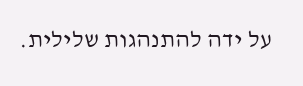על ידה להתנהגות שלילית.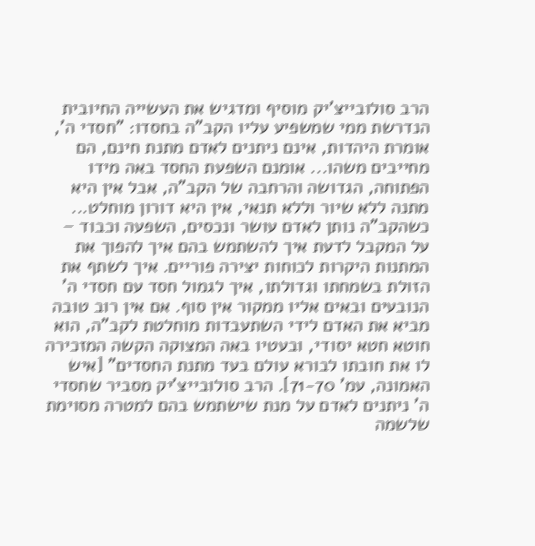הרב סולובייצ'יק מוסיף ומדגיש את העשייה החיובית הנדרשת ממי שמשפיע עליו הקב"ה בחסדו: "חסדי ה', אומרת היהדות, אינם ניתנים לאדם מתנת חינם, הם מחייבים משהו... אומנם השפעת החסד באה מידו הפתוחה, הגדושה והרחבה של הקב"ה, אבל אין היא מתנה ללא שיור וללא תנאי, אין היא דורון מוחלט... כשהקב"ה נותן לאדם עושר ונכסים, השפעה וכבוד – על המקבל לדעת איך להשתמש בהם איך להפוך את המתנות היקרות לכוחות יצירה פוריים. איך לשתף את הזולת בשמחתו וגדולתו, איך לגמול חסד עם חסדי ה' הנובעים ובאים אליו ממקור אין סוף. אם אין רוב טובה מביא את האדם לידי השתעבדות מוחלטת לקב"ה, הוא חוטא חטא יסודי, ובעטיו באה המצוקה הקשה המזכירה לו את חובתו לבורא עולם בעד מתנת החסדים" [איש האמונה, עמ' 71-70]. הרב סולובייצ'יק מסביר שחסדי ה' ניתנים לאדם על מנת שישתמש בהם למטרה מסוימת שלשמה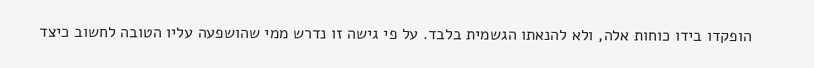הופקדו בידו כוחות אלה, ולא להנאתו הגשמית בלבד. על פי גישה זו נדרש ממי שהושפעה עליו הטובה לחשוב כיצד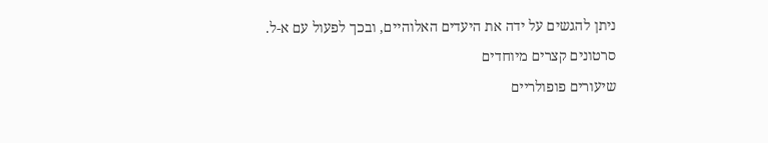ניתן להגשים על ידה את היעדים האלוהיים, ובכך לפעול עם א-ל.
סרטונים קצרים מיוחדים
שיעורים פופולריים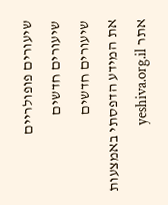שיעורים פופולריים
שיעורים חדשים
שיעורים חדשים
את המידע הדפסתי באמצעות אתר yeshiva.org.il